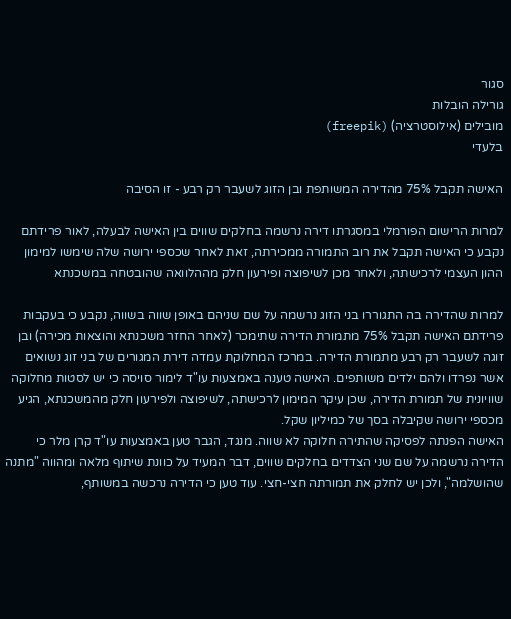סגור
גורילה הובלות
מובילים (אילוסטרציה) (freepik)
בלעדי

האישה תקבל 75% מהדירה המשותפת ובן הזוג לשעבר רק רבע - זו הסיבה

למרות הרישום הפורמלי במסגרתו דירה נרשמה בחלקים שווים בין האישה לבעלה, לאור פרידתם נקבע כי האישה תקבל את רוב התמורה ממכירתה, זאת לאחר שכספי ירושה שלה שימשו למימון ההון העצמי לרכישתה, ולאחר מכן לשיפוצה ופירעון חלק מההלוואה שהובטחה במשכנתא

למרות שהדירה בה התגוררו בני הזוג נרשמה על שם שניהם באופן שווה בשווה, נקבע כי בעקבות פרידתם האישה תקבל 75% מתמורת הדירה שתימכר (לאחר החזר משכנתא והוצאות מכירה) ובן זוגה לשעבר רק רבע מתמורת הדירה. במרכז המחלוקת עמדה דירת המגורים של בני זוג נשואים אשר נפרדו ולהם ילדים משותפים. האישה טענה באמצעות עו"ד לימור סויסה כי יש לסטות מחלוקה שוויונית של תמורת הדירה, שכן עיקר המימון לרכישתה, לשיפוצה ולפירעון חלק מהמשכנתא, הגיע מכספי ירושה שקיבלה בסך של כמיליון שקל.
האישה הפנתה לפסיקה שהתירה חלוקה לא שווה. מנגד, הגבר טען באמצעות עו"ד קרן מלר כי הדירה נרשמה על שם שני הצדדים בחלקים שווים, דבר המעיד על כוונת שיתוף מלאה ומהווה "מתנה שהושלמה", ולכן יש לחלק את תמורתה חצי-חצי. עוד טען כי הדירה נרכשה במשותף,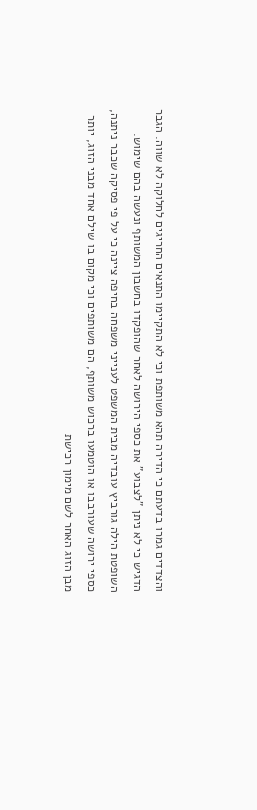והצדדים גמרו בדעתם כי הדירה תהא משותפת וכי לא התקיימו התנאים החריגים לחלוקה לא שווה. הגבר הדגיש כי לא ניתן "לצבוע" את כספי הירושה לאחר שהופקדו בחשבון המשותף ונעשה בהם שימוש.
השופטת הילה גורביץ עובדיה מבית המשפט לענייני משפחה בחיפה ציינה כי על פי פסיקה שכבר ניתנה, כספי ירושה שעורבבו או הוטמעו ברכוש משותף, הם משותפים וכי מקום בו שילם אחד מבני הזוג, יותר מבן הזוג האחר לשם מימון רכישת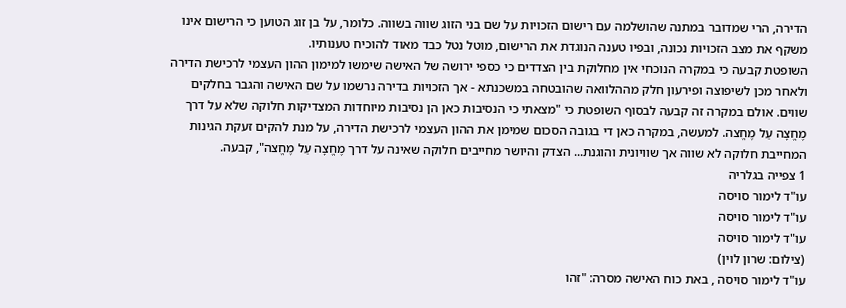הדירה, הרי שמדובר במתנה שהושלמה עם רישום הזכויות על שם בני הזוג שווה בשווה. כלומר, על בן זוג הטוען כי הרישום אינו משקף את מצב הזכויות נכונה, ובפיו טענה הנוגדת את הרישום, מוטל נטל כבד מאוד להוכיח טענותיו.
השופטת קבעה כי במקרה הנוכחי אין מחלוקת בין הצדדים כי כספי ירושה של האישה שימשו למימון ההון העצמי לרכישת הדירה ולאחר מכן לשיפוצה ופירעון חלק מההלוואה שהובטחה במשכנתא - אך הזכויות בדירה נרשמו על שם האישה והגבר בחלקים שווים. אולם במקרה זה קבעה לבסוף השופטת כי "מצאתי כי הנסיבות כאן הן נסיבות מיוחדות המצדיקות חלוקה שלא על דרך מֶחֱצָה עַל מֶחֱצה. למעשה, במקרה כאן די בגובה הסכום שמימן את ההון העצמי לרכישת הדירה, על מנת להקים זעקת הגינות המחייבת חלוקה לא שווה אך שוויונית והוגנת... הצדק והיושר מחייבים חלוקה שאינה על דרך מֶחֱצָה עַל מֶחֱצה", קבעה.
1 צפייה בגלריה
עו"ד לימור סויסה
עו"ד לימור סויסה
עו"ד לימור סויסה
(צילום: שרון לוין)
עו"ד לימור סויסה , באת כוח האישה מסרה: "זהו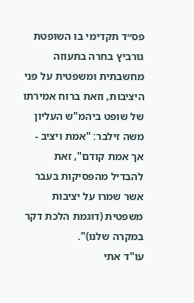פס״ד תקדימי בו השופטת גורביץ בחרה בתעוזה מחשבתית ומשפטית על פני היציבות, וזאת ברוח אמירתו של שופט ביהמ"ש העליון משה זילבר: "אמת ויציב - אך אמת קודם", זאת להבדיל מהפסיקות בעבר אשר שמרו על יציבות משפטית (דוגמת הלכת דקר במקרה שלנו)".
עו"ד אתי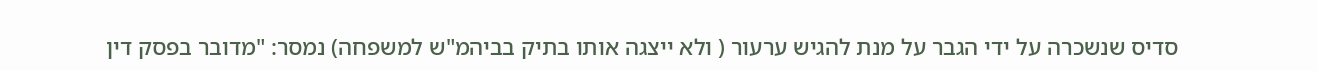סדיס שנשכרה על ידי הגבר על מנת להגיש ערעור ( ולא ייצגה אותו בתיק בביהמ"ש למשפחה) נמסר: "מדובר בפסק דין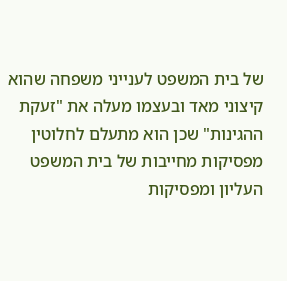של בית המשפט לענייני משפחה שהוא קיצוני מאד ובעצמו מעלה את "זעקת ההגינות" שכן הוא מתעלם לחלוטין מפסיקות מחייבות של בית המשפט העליון ומפסיקות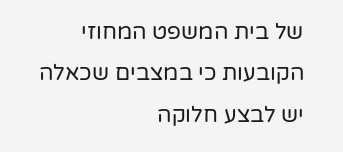של בית המשפט המחוזי הקובעות כי במצבים שכאלה יש לבצע חלוקה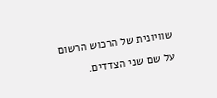שוויונית של הרכוש הרשום על שם שני הצדדים.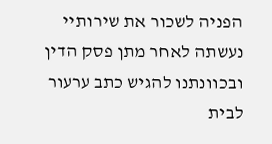הפניה לשכור את שירותיי נעשתה לאחר מתן פסק הדין ובכוונתנו להגיש כתב ערעור לבית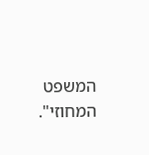המשפט המחוזי".